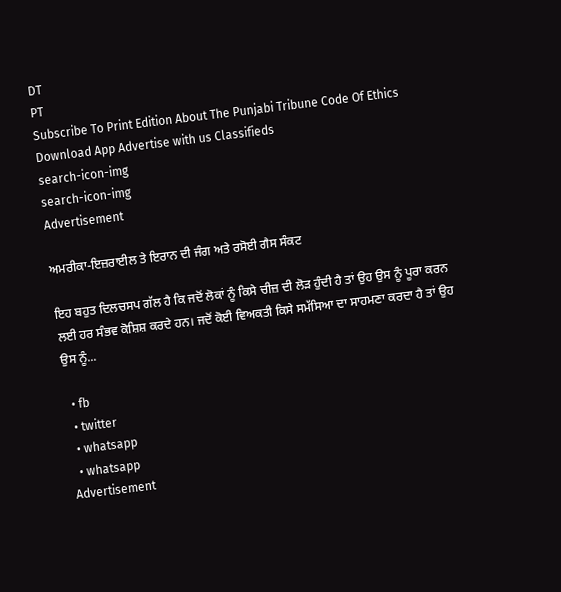DT
PT
Subscribe To Print Edition About The Punjabi Tribune Code Of Ethics Download App Advertise with us Classifieds
search-icon-img
search-icon-img
Advertisement

ਅਮਰੀਕਾ-ਇਜ਼ਰਾਈਲ ਤੇ ਇਰਾਨ ਦੀ ਜੰਗ ਅਤੇ ਰਸੋਈ ਗੈਸ ਸੰਕਟ

ਇਹ ਬਹੁਤ ਦਿਲਚਸਪ ਗੱਲ ਹੈ ਕਿ ਜਦੋਂ ਲੋਕਾਂ ਨੂੰ ਕਿਸੇ ਚੀਜ਼ ਦੀ ਲੋੜ ਹੁੰਦੀ ਹੈ ਤਾਂ ਉਹ ਉਸ ਨੂੰ ਪੂਰਾ ਕਰਨ ਲਈ ਹਰ ਸੰਭਵ ਕੋਸ਼ਿਸ਼ ਕਰਦੇ ਹਨ। ਜਦੋਂ ਕੋਈ ਵਿਅਕਤੀ ਕਿਸੇ ਸਮੱਸਿਆ ਦਾ ਸਾਹਮਣਾ ਕਰਦਾ ਹੈ ਤਾਂ ਉਹ ਉਸ ਨੂੰ...

  • fb
  • twitter
  • whatsapp
  • whatsapp
Advertisement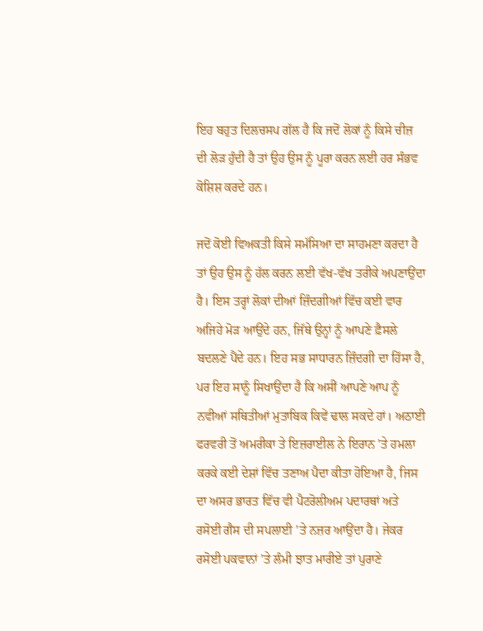ਇਹ ਬਹੁਤ ਦਿਲਚਸਪ ਗੱਲ ਹੈ ਕਿ ਜਦੋਂ ਲੋਕਾਂ ਨੂੰ ਕਿਸੇ ਚੀਜ਼ ਦੀ ਲੋੜ ਹੁੰਦੀ ਹੈ ਤਾਂ ਉਹ ਉਸ ਨੂੰ ਪੂਰਾ ਕਰਨ ਲਈ ਹਰ ਸੰਭਵ ਕੋਸ਼ਿਸ਼ ਕਰਦੇ ਹਨ।

ਜਦੋਂ ਕੋਈ ਵਿਅਕਤੀ ਕਿਸੇ ਸਮੱਸਿਆ ਦਾ ਸਾਹਮਣਾ ਕਰਦਾ ਹੈ ਤਾਂ ਉਹ ਉਸ ਨੂੰ ਹੱਲ ਕਰਨ ਲਈ ਵੱਖ-ਵੱਖ ਤਰੀਕੇ ਅਪਣਾਉਂਦਾ ਹੈ। ਇਸ ਤਰ੍ਹਾਂ ਲੋਕਾਂ ਦੀਆਂ ਜ਼ਿੰਦਗੀਆਂ ਵਿੱਚ ਕਈ ਵਾਰ ਅਜਿਹੇ ਮੋੜ ਆਉਂਦੇ ਹਨ, ਜਿੱਥੇ ਉਨ੍ਹਾਂ ਨੂੰ ਆਪਣੇ ਫ਼ੈਸਲੇ ਬਦਲਣੇ ਪੈਂਦੇ ਹਨ। ਇਹ ਸਭ ਸਾਧਾਰਨ ਜ਼ਿੰਦਗੀ ਦਾ ਹਿੱਸਾ ਹੈ, ਪਰ ਇਹ ਸਾਨੂੰ ਸਿਖਾਉਂਦਾ ਹੈ ਕਿ ਅਸੀਂ ਆਪਣੇ ਆਪ ਨੂੰ ਨਵੀਆਂ ਸਥਿਤੀਆਂ ਮੁਤਾਬਿਕ ਕਿਵੇਂ ਢਾਲ ਸਕਦੇ ਹਾਂ। ਅਠਾਈ ਫਰਵਰੀ ਤੋਂ ਅਮਰੀਕਾ ਤੇ ਇਜ਼ਰਾਈਲ ਨੇ ਇਰਾਨ ’ਤੇ ਹਮਲਾ ਕਰਕੇ ਕਈ ਦੇਸ਼ਾਂ ਵਿੱਚ ਤਣਾਅ ਪੈਦਾ ਕੀਤਾ ਹੋਇਆ ਹੈ, ਜਿਸ ਦਾ ਅਸਰ ਭਾਰਤ ਵਿੱਚ ਵੀ ਪੈਟਰੋਲੀਅਮ ਪਦਾਰਥਾਂ ਅਤੇ ਰਸੋਈ ਗੈਸ ਦੀ ਸਪਲਾਈ ’ਤੇ ਨਜ਼ਰ ਆਉਂਦਾ ਹੈ। ਜੇਕਰ ਰਸੋਈ ਪਕਵਾਨਾਂ ’ਤੇ ਲੰਮੀ ਝਾਤ ਮਾਰੀਏ ਤਾਂ ਪੁਰਾਣੇ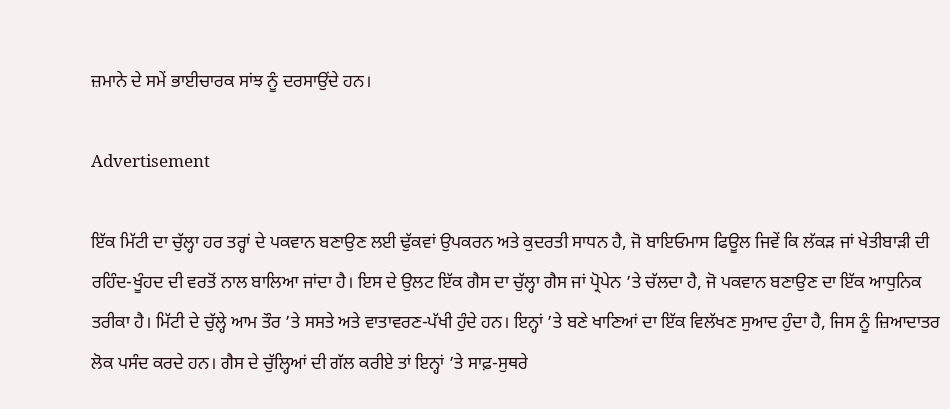ਜ਼ਮਾਨੇ ਦੇ ਸਮੇਂ ਭਾਈਚਾਰਕ ਸਾਂਝ ਨੂੰ ਦਰਸਾਉਂਦੇ ਹਨ।

Advertisement

ਇੱਕ ਮਿੱਟੀ ਦਾ ਚੁੱਲ੍ਹਾ ਹਰ ਤਰ੍ਹਾਂ ਦੇ ਪਕਵਾਨ ਬਣਾਉਣ ਲਈ ਢੁੱਕਵਾਂ ਉਪਕਰਨ ਅਤੇ ਕੁਦਰਤੀ ਸਾਧਨ ਹੈ, ਜੋ ਬਾਇਓਮਾਸ ਫਿਊਲ ਜਿਵੇਂ ਕਿ ਲੱਕੜ ਜਾਂ ਖੇਤੀਬਾੜੀ ਦੀ ਰਹਿੰਦ-ਖੂੰਹਦ ਦੀ ਵਰਤੋਂ ਨਾਲ ਬਾਲਿਆ ਜਾਂਦਾ ਹੈ। ਇਸ ਦੇ ਉਲਟ ਇੱਕ ਗੈਸ ਦਾ ਚੁੱਲ੍ਹਾ ਗੈਸ ਜਾਂ ਪ੍ਰੋਪੇਨ ’ਤੇ ਚੱਲਦਾ ਹੈ, ਜੋ ਪਕਵਾਨ ਬਣਾਉਣ ਦਾ ਇੱਕ ਆਧੁਨਿਕ ਤਰੀਕਾ ਹੈ। ਮਿੱਟੀ ਦੇ ਚੁੱਲ੍ਹੇ ਆਮ ਤੌਰ ’ਤੇ ਸਸਤੇ ਅਤੇ ਵਾਤਾਵਰਣ-ਪੱਖੀ ਹੁੰਦੇ ਹਨ। ਇਨ੍ਹਾਂ ’ਤੇ ਬਣੇ ਖਾਣਿਆਂ ਦਾ ਇੱਕ ਵਿਲੱਖਣ ਸੁਆਦ ਹੁੰਦਾ ਹੈ, ਜਿਸ ਨੂੰ ਜ਼ਿਆਦਾਤਰ ਲੋਕ ਪਸੰਦ ਕਰਦੇ ਹਨ। ਗੈਸ ਦੇ ਚੁੱਲ੍ਹਿਆਂ ਦੀ ਗੱਲ ਕਰੀਏ ਤਾਂ ਇਨ੍ਹਾਂ ’ਤੇ ਸਾਫ਼-ਸੁਥਰੇ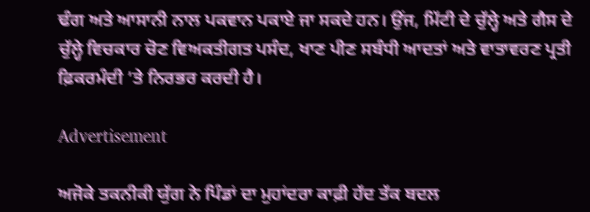ਢੰਗ ਅਤੇ ਆਸਾਨੀ ਨਾਲ ਪਕਵਾਨ ਪਕਾਏ ਜਾ ਸਕਦੇ ਹਨ। ਉਂਜ, ਮਿੱਟੀ ਦੇ ਚੁੱਲ੍ਹੇ ਅਤੇ ਗੈਸ ਦੇ ਚੁੱਲ੍ਹੇ ਵਿਚਕਾਰ ਚੋਣ ਵਿਅਕਤੀਗਤ ਪਸੰਦ, ਖਾਣ ਪੀਣ ਸਬੰਧੀ ਆਦਤਾਂ ਅਤੇ ਵਾਤਾਵਰਣ ਪ੍ਰਤੀ ਫ਼ਿਕਰਮੰਦੀ ’ਤੇ ਨਿਰਭਰ ਕਰਦੀ ਹੈ।

Advertisement

ਅਜੋਕੇ ਤਕਨੀਕੀ ਯੁੱਗ ਨੇ ਪਿੰਡਾਂ ਦਾ ਮੁਹਾਂਦਰਾ ਕਾਫ਼ੀ ਹੱਦ ਤੱਕ ਬਦਲ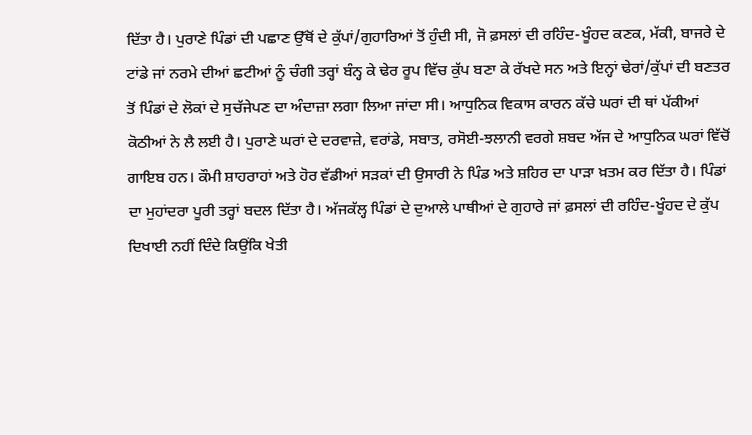ਦਿੱਤਾ ਹੈ। ਪੁਰਾਣੇ ਪਿੰਡਾਂ ਦੀ ਪਛਾਣ ਉੱਥੋਂ ਦੇ ਕੁੱਪਾਂ/ਗੁਹਾਰਿਆਂ ਤੋਂ ਹੁੰਦੀ ਸੀ, ਜੋ ਫ਼ਸਲਾਂ ਦੀ ਰਹਿੰਦ-ਖੂੰਹਦ ਕਣਕ, ਮੱਕੀ, ਬਾਜਰੇ ਦੇ ਟਾਂਡੇ ਜਾਂ ਨਰਮੇ ਦੀਆਂ ਛਟੀਆਂ ਨੂੰ ਚੰਗੀ ਤਰ੍ਹਾਂ ਬੰਨ੍ਹ ਕੇ ਢੇਰ ਰੂਪ ਵਿੱਚ ਕੁੱਪ ਬਣਾ ਕੇ ਰੱਖਦੇ ਸਨ ਅਤੇ ਇਨ੍ਹਾਂ ਢੇਰਾਂ/ਕੁੱਪਾਂ ਦੀ ਬਣਤਰ ਤੋਂ ਪਿੰਡਾਂ ਦੇ ਲੋਕਾਂ ਦੇ ਸੁਚੱਜੇਪਣ ਦਾ ਅੰਦਾਜ਼ਾ ਲਗਾ ਲਿਆ ਜਾਂਦਾ ਸੀ। ਆਧੁਨਿਕ ਵਿਕਾਸ ਕਾਰਨ ਕੱਚੇ ਘਰਾਂ ਦੀ ਥਾਂ ਪੱਕੀਆਂ ਕੋਠੀਆਂ ਨੇ ਲੈ ਲਈ ਹੈ। ਪੁਰਾਣੇ ਘਰਾਂ ਦੇ ਦਰਵਾਜ਼ੇ, ਵਰਾਂਡੇ, ਸਬਾਤ, ਰਸੋਈ-ਝਲਾਨੀ ਵਰਗੇ ਸ਼ਬਦ ਅੱਜ ਦੇ ਆਧੁਨਿਕ ਘਰਾਂ ਵਿੱਚੋਂ ਗਾਇਬ ਹਨ। ਕੌਮੀ ਸ਼ਾਹਰਾਹਾਂ ਅਤੇ ਹੋਰ ਵੱਡੀਆਂ ਸੜਕਾਂ ਦੀ ਉਸਾਰੀ ਨੇ ਪਿੰਡ ਅਤੇ ਸ਼ਹਿਰ ਦਾ ਪਾੜਾ ਖ਼ਤਮ ਕਰ ਦਿੱਤਾ ਹੈ। ਪਿੰਡਾਂ ਦਾ ਮੁਹਾਂਦਰਾ ਪੂਰੀ ਤਰ੍ਹਾਂ ਬਦਲ ਦਿੱਤਾ ਹੈ। ਅੱਜਕੱਲ੍ਹ ਪਿੰਡਾਂ ਦੇ ਦੁਆਲੇ ਪਾਥੀਆਂ ਦੇ ਗੁਹਾਰੇ ਜਾਂ ਫ਼ਸਲਾਂ ਦੀ ਰਹਿੰਦ-ਖੂੰਹਦ ਦੇ ਕੁੱਪ ਦਿਖਾਈ ਨਹੀਂ ਦਿੰਦੇ ਕਿਉਂਕਿ ਖੇਤੀ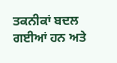ਤਕਨੀਕਾਂ ਬਦਲ ਗਈਆਂ ਹਨ ਅਤੇ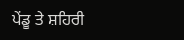ਪੇਂਡੂ ਤੇ ਸ਼ਹਿਰੀ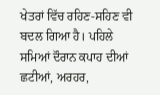ਖੇਤਰਾਂ ਵਿੱਚ ਰਹਿਣ-ਸਹਿਣ ਵੀ ਬਦਲ ਗਿਆ ਹੈ। ਪਹਿਲੇ ਸਮਿਆਂ ਦੌਰਾਨ ਕਪਾਹ ਦੀਆਂ ਛਟੀਆਂ, ਅਰਹਰ,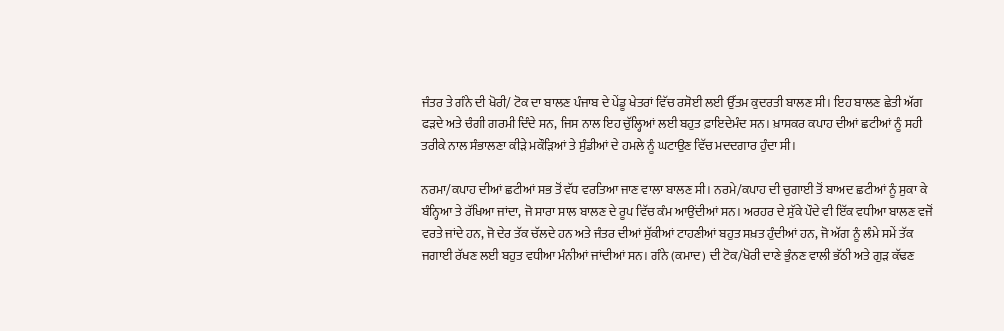ਜੰਤਰ ਤੇ ਗੰਨੇ ਦੀ ਖੋਰੀ/ ਟੋਕ ਦਾ ਬਾਲਣ ਪੰਜਾਬ ਦੇ ਪੇਂਡੂ ਖੇਤਰਾਂ ਵਿੱਚ ਰਸੋਈ ਲਈ ਉੱਤਮ ਕੁਦਰਤੀ ਬਾਲਣ ਸੀ। ਇਹ ਬਾਲਣ ਛੇਤੀ ਅੱਗ ਫੜਦੇ ਅਤੇ ਚੰਗੀ ਗਰਮੀ ਦਿੰਦੇ ਸਨ, ਜਿਸ ਨਾਲ ਇਹ ਚੁੱਲ੍ਹਿਆਂ ਲਈ ਬਹੁਤ ਫ਼ਾਇਦੇਮੰਦ ਸਨ। ਖ਼ਾਸਕਰ ਕਪਾਹ ਦੀਆਂ ਛਟੀਆਂ ਨੂੰ ਸਹੀ ਤਰੀਕੇ ਨਾਲ ਸੰਭਾਲਣਾ ਕੀੜੇ ਮਕੌੜਿਆਂ ਤੇ ਸੁੰਡੀਆਂ ਦੇ ਹਮਲੇ ਨੂੰ ਘਟਾਉਣ ਵਿੱਚ ਮਦਦਗਾਰ ਹੁੰਦਾ ਸੀ।

ਨਰਮਾ/ਕਪਾਹ ਦੀਆਂ ਛਟੀਆਂ ਸਭ ਤੋਂ ਵੱਧ ਵਰਤਿਆ ਜਾਣ ਵਾਲਾ ਬਾਲਣ ਸੀ। ਨਰਮੇ/ਕਪਾਹ ਦੀ ਚੁਗਾਈ ਤੋਂ ਬਾਅਦ ਛਟੀਆਂ ਨੂੰ ਸੁਕਾ ਕੇ ਬੰਨ੍ਹਿਆ ਤੇ ਰੱਖਿਆ ਜਾਂਦਾ, ਜੋ ਸਾਰਾ ਸਾਲ ਬਾਲਣ ਦੇ ਰੂਪ ਵਿੱਚ ਕੰਮ ਆਉਂਦੀਆਂ ਸਨ। ਅਰਹਰ ਦੇ ਸੁੱਕੇ ਪੌਦੇ ਵੀ ਇੱਕ ਵਧੀਆ ਬਾਲਣ ਵਜੋਂ ਵਰਤੇ ਜਾਂਦੇ ਹਨ, ਜੋ ਦੇਰ ਤੱਕ ਚੱਲਦੇ ਹਨ ਅਤੇ ਜੰਤਰ ਦੀਆਂ ਸੁੱਕੀਆਂ ਟਾਹਣੀਆਂ ਬਹੁਤ ਸਖ਼ਤ ਹੁੰਦੀਆਂ ਹਨ, ਜੋ ਅੱਗ ਨੂੰ ਲੰਮੇ ਸਮੇਂ ਤੱਕ ਜਗਾਈ ਰੱਖਣ ਲਈ ਬਹੁਤ ਵਧੀਆ ਮੰਨੀਆਂ ਜਾਂਦੀਆਂ ਸਨ। ਗੰਨੇ (ਕਮਾਦ) ਦੀ ਟੋਕ/ਖੋਰੀ ਦਾਣੇ ਭੁੰਨਣ ਵਾਲੀ ਭੱਠੀ ਅਤੇ ਗੁੜ ਕੱਢਣ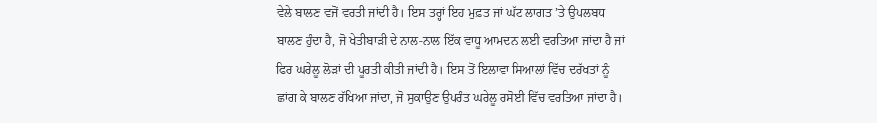ਵੇਲੇ ਬਾਲਣ ਵਜੋਂ ਵਰਤੀ ਜਾਂਦੀ ਹੈ। ਇਸ ਤਰ੍ਹਾਂ ਇਹ ਮੁਫ਼ਤ ਜਾਂ ਘੱਟ ਲਾਗਤ ’ਤੇ ਉਪਲਬਧ ਬਾਲਣ ਹੁੰਦਾ ਹੈ, ਜੋ ਖੇਤੀਬਾੜੀ ਦੇ ਨਾਲ-ਨਾਲ ਇੱਕ ਵਾਧੂ ਆਮਦਨ ਲਈ ਵਰਤਿਆ ਜਾਂਦਾ ਹੈ ਜਾਂ ਫਿਰ ਘਰੇਲੂ ਲੋੜਾਂ ਦੀ ਪੂਰਤੀ ਕੀਤੀ ਜਾਂਦੀ ਹੈ। ਇਸ ਤੋਂ ਇਲਾਵਾ ਸਿਆਲਾਂ ਵਿੱਚ ਦਰੱਖਤਾਂ ਨੂੰ ਛਾਂਗ ਕੇ ਬਾਲਣ ਰੱਖਿਆ ਜਾਂਦਾ, ਜੋ ਸੁਕਾਉਣ ਉਪਰੰਤ ਘਰੇਲੂ ਰਸੋਈ ਵਿੱਚ ਵਰਤਿਆ ਜਾਂਦਾ ਹੈ।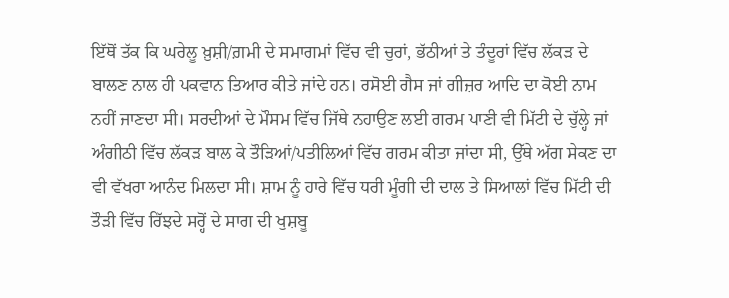ਇੱਥੋਂ ਤੱਕ ਕਿ ਘਰੇਲੂ ਖ਼ੁਸ਼ੀ/ਗ਼ਮੀ ਦੇ ਸਮਾਗਮਾਂ ਵਿੱਚ ਵੀ ਚੁਰਾਂ, ਭੱਠੀਆਂ ਤੇ ਤੰਦੂਰਾਂ ਵਿੱਚ ਲੱਕੜ ਦੇ ਬਾਲਣ ਨਾਲ ਹੀ ਪਕਵਾਨ ਤਿਆਰ ਕੀਤੇ ਜਾਂਦੇ ਹਨ। ਰਸੋਈ ਗੈਸ ਜਾਂ ਗੀਜ਼ਰ ਆਦਿ ਦਾ ਕੋਈ ਨਾਮ ਨਹੀਂ ਜਾਣਦਾ ਸੀ। ਸਰਦੀਆਂ ਦੇ ਮੌਸਮ ਵਿੱਚ ਜਿੱਥੇ ਨਹਾਉਣ ਲਈ ਗਰਮ ਪਾਣੀ ਵੀ ਮਿੱਟੀ ਦੇ ਚੁੱਲ੍ਹੇ ਜਾਂ ਅੰਗੀਠੀ ਵਿੱਚ ਲੱਕੜ ਬਾਲ ਕੇ ਤੌੜਿਆਂ/ਪਤੀਲਿਆਂ ਵਿੱਚ ਗਰਮ ਕੀਤਾ ਜਾਂਦਾ ਸੀ, ਉੱਥੇ ਅੱਗ ਸੇਕਣ ਦਾ ਵੀ ਵੱਖਰਾ ਆਨੰਦ ਮਿਲਦਾ ਸੀ। ਸ਼ਾਮ ਨੂੰ ਹਾਰੇ ਵਿੱਚ ਧਰੀ ਮੂੰਗੀ ਦੀ ਦਾਲ ਤੇ ਸਿਆਲਾਂ ਵਿੱਚ ਮਿੱਟੀ ਦੀ ਤੌੜੀ ਵਿੱਚ ਰਿੱਝਦੇ ਸਰ੍ਹੋਂ ਦੇ ਸਾਗ ਦੀ ਖੁਸ਼ਬੂ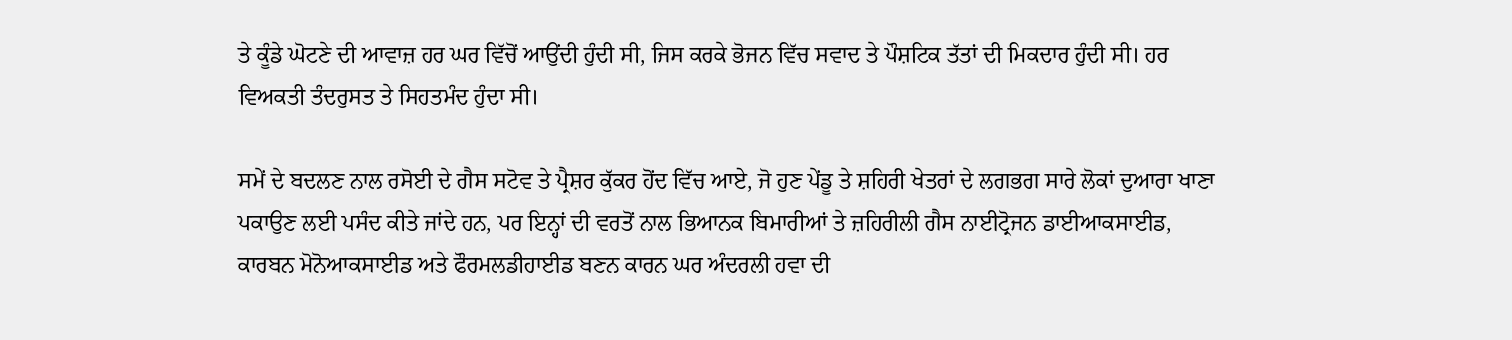ਤੇ ਕੂੰਡੇ ਘੋਟਣੇ ਦੀ ਆਵਾਜ਼ ਹਰ ਘਰ ਵਿੱਚੋਂ ਆਉਂਦੀ ਹੁੰਦੀ ਸੀ, ਜਿਸ ਕਰਕੇ ਭੋਜਨ ਵਿੱਚ ਸਵਾਦ ਤੇ ਪੌਸ਼ਟਿਕ ਤੱਤਾਂ ਦੀ ਮਿਕਦਾਰ ਹੁੰਦੀ ਸੀ। ਹਰ ਵਿਅਕਤੀ ਤੰਦਰੁਸਤ ਤੇ ਸਿਹਤਮੰਦ ਹੁੰਦਾ ਸੀ।

ਸਮੇਂ ਦੇ ਬਦਲਣ ਨਾਲ ਰਸੋਈ ਦੇ ਗੈਸ ਸਟੋਵ ਤੇ ਪ੍ਰੈਸ਼ਰ ਕੁੱਕਰ ਹੋਂਦ ਵਿੱਚ ਆਏ, ਜੋ ਹੁਣ ਪੇਂਡੂ ਤੇ ਸ਼ਹਿਰੀ ਖੇਤਰਾਂ ਦੇ ਲਗਭਗ ਸਾਰੇ ਲੋਕਾਂ ਦੁਆਰਾ ਖਾਣਾ ਪਕਾਉਣ ਲਈ ਪਸੰਦ ਕੀਤੇ ਜਾਂਦੇ ਹਨ, ਪਰ ਇਨ੍ਹਾਂ ਦੀ ਵਰਤੋਂ ਨਾਲ ਭਿਆਨਕ ਬਿਮਾਰੀਆਂ ਤੇ ਜ਼ਹਿਰੀਲੀ ਗੈਸ ਨਾਈਟ੍ਰੋਜਨ ਡਾਈਆਕਸਾਈਡ, ਕਾਰਬਨ ਮੋਨੋਆਕਸਾਈਡ ਅਤੇ ਫੌਰਮਲਡੀਹਾਈਡ ਬਣਨ ਕਾਰਨ ਘਰ ਅੰਦਰਲੀ ਹਵਾ ਦੀ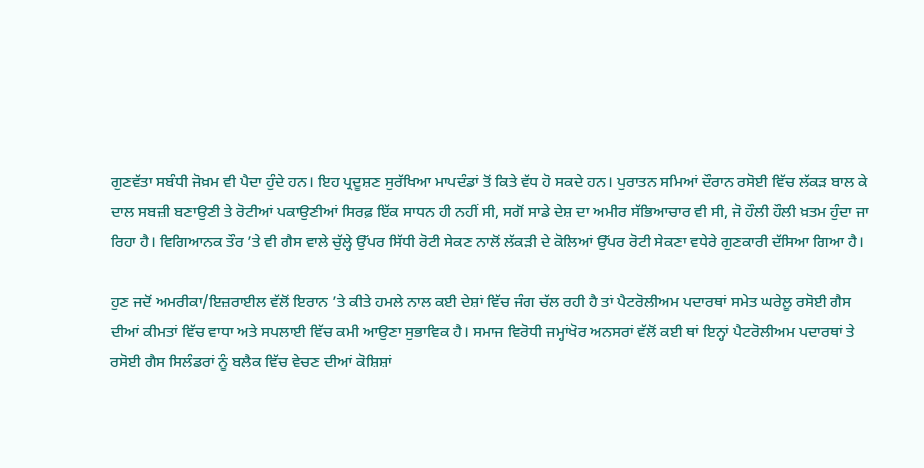ਗੁਣਵੱਤਾ ਸਬੰਧੀ ਜੋਖ਼ਮ ਵੀ ਪੈਦਾ ਹੁੰਦੇ ਹਨ। ਇਹ ਪ੍ਰਦੂਸ਼ਣ ਸੁਰੱਖਿਆ ਮਾਪਦੰਡਾਂ ਤੋਂ ਕਿਤੇ ਵੱਧ ਹੋ ਸਕਦੇ ਹਨ। ਪੁਰਾਤਨ ਸਮਿਆਂ ਦੌਰਾਨ ਰਸੋਈ ਵਿੱਚ ਲੱਕੜ ਬਾਲ ਕੇ ਦਾਲ ਸਬਜ਼ੀ ਬਣਾਉਣੀ ਤੇ ਰੋਟੀਆਂ ਪਕਾਉਣੀਆਂ ਸਿਰਫ਼ ਇੱਕ ਸਾਧਨ ਹੀ ਨਹੀਂ ਸੀ, ਸਗੋਂ ਸਾਡੇ ਦੇਸ਼ ਦਾ ਅਮੀਰ ਸੱਭਿਆਚਾਰ ਵੀ ਸੀ, ਜੋ ਹੌਲੀ ਹੌਲੀ ਖ਼ਤਮ ਹੁੰਦਾ ਜਾ ਰਿਹਾ ਹੈ। ਵਿਗਿਆਨਕ ਤੌਰ ’ਤੇ ਵੀ ਗੈਸ ਵਾਲੇ ਚੁੱਲ੍ਹੇ ਉੱਪਰ ਸਿੱਧੀ ਰੋਟੀ ਸੇਕਣ ਨਾਲੋਂ ਲੱਕੜੀ ਦੇ ਕੋਲਿਆਂ ਉੱਪਰ ਰੋਟੀ ਸੇਕਣਾ ਵਧੇਰੇ ਗੁਣਕਾਰੀ ਦੱਸਿਆ ਗਿਆ ਹੈ।

ਹੁਣ ਜਦੋਂ ਅਮਰੀਕਾ/ਇਜ਼ਰਾਈਲ ਵੱਲੋਂ ਇਰਾਨ ’ਤੇ ਕੀਤੇ ਹਮਲੇ ਨਾਲ ਕਈ ਦੇਸ਼ਾਂ ਵਿੱਚ ਜੰਗ ਚੱਲ ਰਹੀ ਹੈ ਤਾਂ ਪੈਟਰੋਲੀਅਮ ਪਦਾਰਥਾਂ ਸਮੇਤ ਘਰੇਲੂ ਰਸੋਈ ਗੈਸ ਦੀਆਂ ਕੀਮਤਾਂ ਵਿੱਚ ਵਾਧਾ ਅਤੇ ਸਪਲਾਈ ਵਿੱਚ ਕਮੀ ਆਉਣਾ ਸੁਭਾਵਿਕ ਹੈ। ਸਮਾਜ ਵਿਰੋਧੀ ਜਮ੍ਹਾਂਖੋਰ ਅਨਸਰਾਂ ਵੱਲੋਂ ਕਈ ਥਾਂ ਇਨ੍ਹਾਂ ਪੈਟਰੋਲੀਅਮ ਪਦਾਰਥਾਂ ਤੇ ਰਸੋਈ ਗੈਸ ਸਿਲੰਡਰਾਂ ਨੂੰ ਬਲੈਕ ਵਿੱਚ ਵੇਚਣ ਦੀਆਂ ਕੋਸ਼ਿਸ਼ਾਂ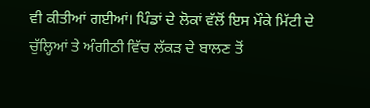ਵੀ ਕੀਤੀਆਂ ਗਈਆਂ। ਪਿੰਡਾਂ ਦੇ ਲੋਕਾਂ ਵੱਲੋਂ ਇਸ ਮੌਕੇ ਮਿੱਟੀ ਦੇ ਚੁੱਲ੍ਹਿਆਂ ਤੇ ਅੰਗੀਠੀ ਵਿੱਚ ਲੱਕੜ ਦੇ ਬਾਲਣ ਤੋਂ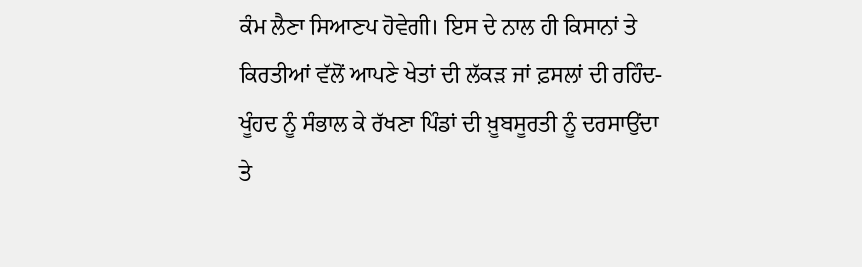ਕੰਮ ਲੈਣਾ ਸਿਆਣਪ ਹੋਵੇਗੀ। ਇਸ ਦੇ ਨਾਲ ਹੀ ਕਿਸਾਨਾਂ ਤੇ ਕਿਰਤੀਆਂ ਵੱਲੋਂ ਆਪਣੇ ਖੇਤਾਂ ਦੀ ਲੱਕੜ ਜਾਂ ਫ਼ਸਲਾਂ ਦੀ ਰਹਿੰਦ-ਖੂੰਹਦ ਨੂੰ ਸੰਭਾਲ ਕੇ ਰੱਖਣਾ ਪਿੰਡਾਂ ਦੀ ਖ਼ੂਬਸੂਰਤੀ ਨੂੰ ਦਰਸਾਉਂਦਾ ਤੇ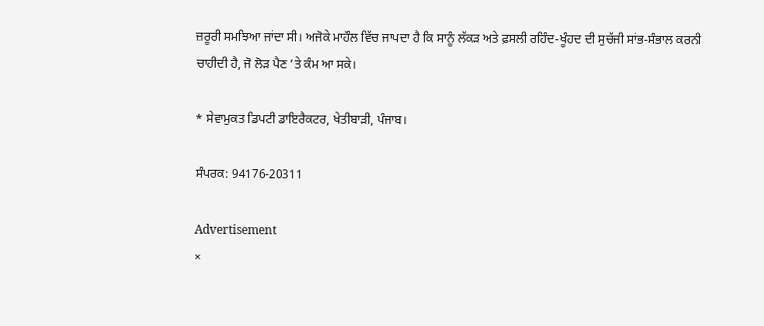ਜ਼ਰੂਰੀ ਸਮਝਿਆ ਜਾਂਦਾ ਸੀ। ਅਜੋਕੇ ਮਾਹੌਲ ਵਿੱਚ ਜਾਪਦਾ ਹੈ ਕਿ ਸਾਨੂੰ ਲੱਕੜ ਅਤੇ ਫ਼ਸਲੀ ਰਹਿੰਦ-ਖੂੰਹਦ ਦੀ ਸੁਚੱਜੀ ਸਾਂਭ-ਸੰਭਾਲ ਕਰਨੀ ਚਾਹੀਦੀ ਹੈ, ਜੋ ਲੋੜ ਪੈਣ ’ਤੇ ਕੰਮ ਆ ਸਕੇ।

* ਸੇਵਾਮੁਕਤ ਡਿਪਟੀ ਡਾਇਰੈਕਟਰ, ਖੇਤੀਬਾੜੀ, ਪੰਜਾਬ।

ਸੰਪਰਕ: 94176-20311

Advertisement
×